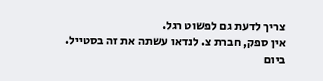צריך לדעת גם לפשוט רגל.
אין ספק, חברת צ. לנדאו עשתה את זה בסטייל.
ביום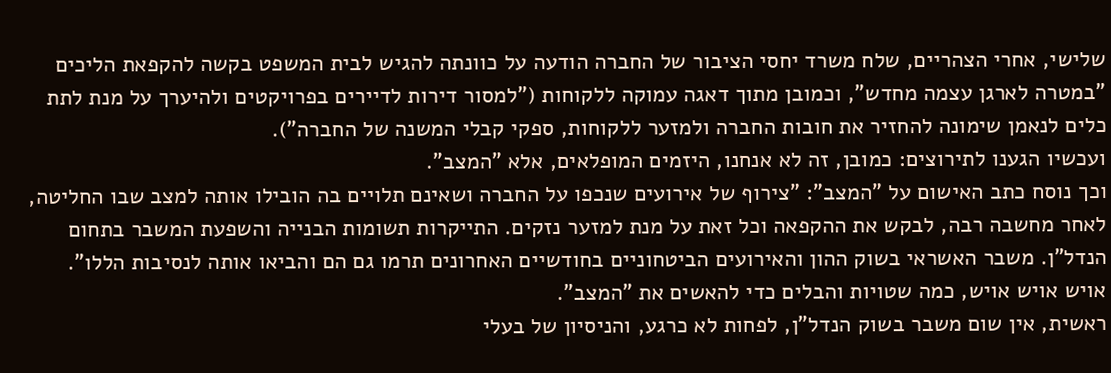שלישי, אחרי הצהריים, שלח משרד יחסי הציבור של החברה הודעה על כוונתה להגיש לבית המשפט בקשה להקפאת הליכים "במטרה לארגן עצמה מחדש", וכמובן מתוך דאגה עמוקה ללקוחות ("למסור דירות לדיירים בפרויקטים ולהיערך על מנת לתת כלים לנאמן שימונה להחזיר את חובות החברה ולמזער ללקוחות, ספקי קבלי המשנה של החברה").
ועכשיו הגענו לתירוצים: כמובן, זה לא אנחנו, היזמים המופלאים, אלא "המצב".
וכך נוסח כתב האישום על "המצב": "צירוף של אירועים שנכפו על החברה ושאינם תלויים בה הובילו אותה למצב שבו החליטה, לאחר מחשבה רבה, לבקש את ההקפאה וכל זאת על מנת למזער נזקים. התייקרות תשומות הבנייה והשפעת המשבר בתחום הנדל"ן. משבר האשראי בשוק ההון והאירועים הביטחוניים בחודשיים האחרונים תרמו גם הם והביאו אותה לנסיבות הללו".
אויש אויש אויש, כמה שטויות והבלים כדי להאשים את "המצב".
ראשית, אין שום משבר בשוק הנדל"ן, לפחות לא כרגע, והניסיון של בעלי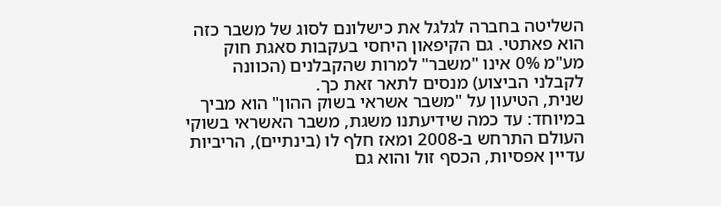השליטה בחברה לגלגל את כישלונם לסוג של משבר כזה הוא פאתטי. גם הקיפאון היחסי בעקבות סאגת חוק מע"מ 0% אינו "משבר" למרות שהקבלנים (הכוונה לקבלני הביצוע) מנסים לתאר זאת כך.
שנית, הטיעון על "משבר אשראי בשוק ההון" הוא מביך במיוחד: עד כמה שידיעתנו משגת, משבר האשראי בשוקי העולם התרחש ב-2008 ומאז חלף לו (בינתיים), הריביות עדיין אפסיות, הכסף זול והוא גם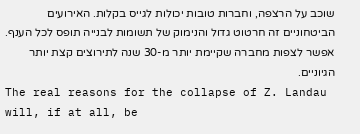שוכב על הרצפה, וחברות טובות יכולות לגייס בקלות. האירועים הביטחוניים זה חרטוט גדול והנימוק של תשומות לבנייה תופס לכל הענף. אפשר לצפות מחברה שקיימת יותר מ-30 שנה לתירוצים קצת יותר הגיוניים.
The real reasons for the collapse of Z. Landau will, if at all, be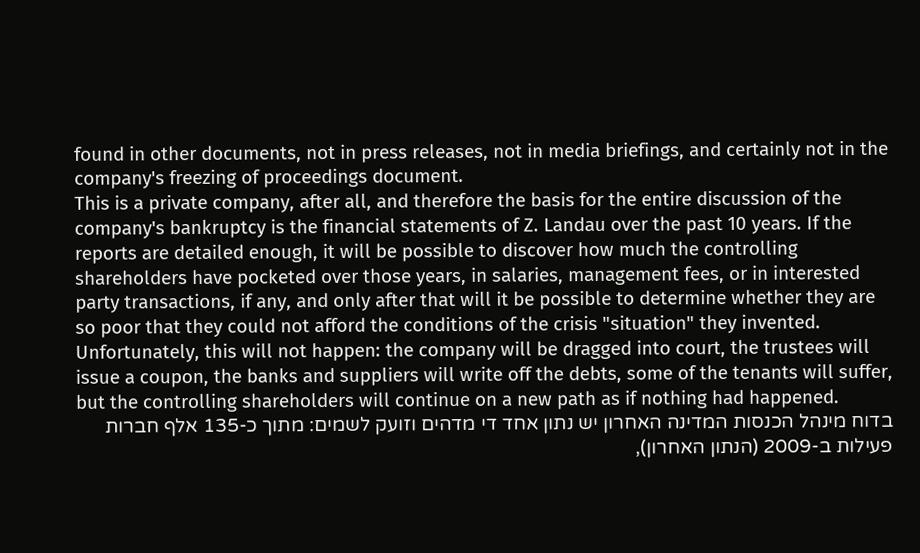found in other documents, not in press releases, not in media briefings, and certainly not in the company's freezing of proceedings document.
This is a private company, after all, and therefore the basis for the entire discussion of the company's bankruptcy is the financial statements of Z. Landau over the past 10 years. If the reports are detailed enough, it will be possible to discover how much the controlling shareholders have pocketed over those years, in salaries, management fees, or in interested party transactions, if any, and only after that will it be possible to determine whether they are so poor that they could not afford the conditions of the crisis "situation" they invented.
Unfortunately, this will not happen: the company will be dragged into court, the trustees will issue a coupon, the banks and suppliers will write off the debts, some of the tenants will suffer, but the controlling shareholders will continue on a new path as if nothing had happened.
בדוח מינהל הכנסות המדינה האחרון יש נתון אחד די מדהים וזועק לשמים: מתוך כ-135 אלף חברות פעילות ב-2009 (הנתון האחרון),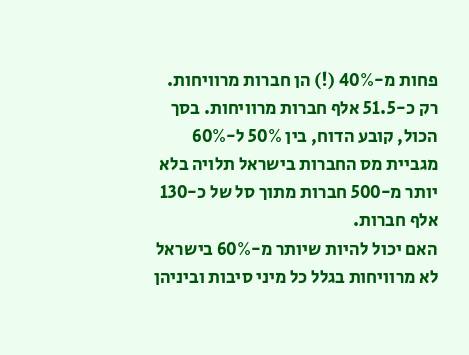פחות מ-40% (!) הן חברות מרוויחות.
רק כ-51.5 אלף חברות מרוויחות. בסך הכול, קובע הדוח, בין 50% ל-60% מגביית מס החברות בישראל תלויה בלא יותר מ-500 חברות מתוך סל של כ-130 אלף חברות.
האם יכול להיות שיותר מ-60% בישראל לא מרוויחות בגלל כל מיני סיבות וביניהן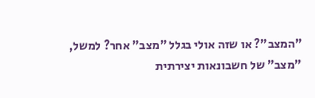"המצב"? או שזה אולי בגלל "מצב" אחר? למשל, "מצב" של חשבונאות יצירתית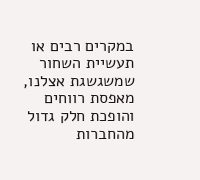במקרים רבים או תעשיית השחור שמשגשגת אצלנו, מאפסת רווחים והופכת חלק גדול מהחברות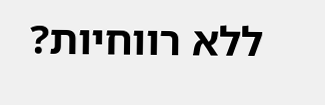ללא רווחיות?